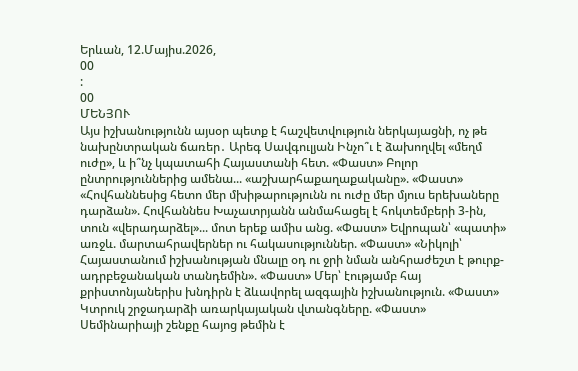Երևան, 12.Մայիս.2026,
00
:
00
ՄԵՆՅՈՒ
Այս իշխանությունն այսօր պետք է հաշվետվություն ներկայացնի, ոչ թե նախընտրական ճառեր․ Արեգ Սավգուլյան Ինչո՞ւ է ձախողվել «մեղմ ուժը», և ի՞նչ կպատահի Հայաստանի հետ. «Փաստ» Բոլոր ընտրություններից ամենա... «աշխարհաքաղաքականը». «Փաստ» «Հովհաննեսից հետո մեր մխիթարությունն ու ուժը մեր մյուս երեխաները դարձան». Հովհաննես Խաչատրյանն անմահացել է հոկտեմբերի 3-ին, տուն «վերադարձել»... մոտ երեք ամիս անց. «Փաստ» Եվրոպան՝ «պատի» առջև. մարտահրավերներ ու հակասություններ. «Փաստ» «Նիկոլի՝ Հայաստանում իշխանության մնալը օդ ու ջրի նման անհրաժեշտ է թուրք-ադրբեջանական տանդեմին». «Փաստ» Մեր՝ էությամբ հայ քրիստոնյաներիս խնդիրն է ձևավորել ազգային իշխանություն. «Փաստ» Կտրուկ շրջադարձի առարկայական վտանգները. «Փաստ» Սեմինարիայի շենքը հայոց թեմին է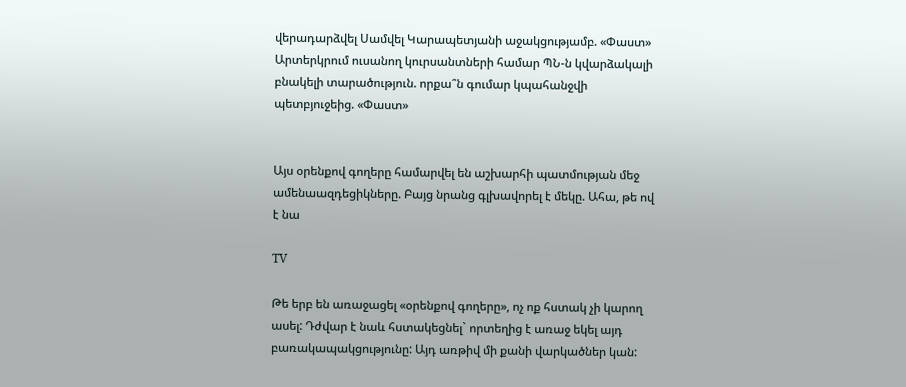վերադարձվել Սամվել Կարապետյանի աջակցությամբ. «Փաստ» Արտերկրում ուսանող կուրսանտների համար ՊՆ-ն կվարձակալի բնակելի տարածություն. որքա՞ն գումար կպահանջվի պետբյուջեից. «Փաստ»


Այս օրենքով գողերը համարվել են աշխարհի պատմության մեջ ամենաազդեցիկները. Բայց նրանց գլխավորել է մեկը. Ահա, թե ով է նա

TV

Թե երբ են առաջացել «օրենքով գողերը», ոչ ոք հստակ չի կարող ասել: Դժվար է նաև հստակեցնել` որտեղից է առաջ եկել այդ բառակապակցությունը: Այդ առթիվ մի քանի վարկածներ կան: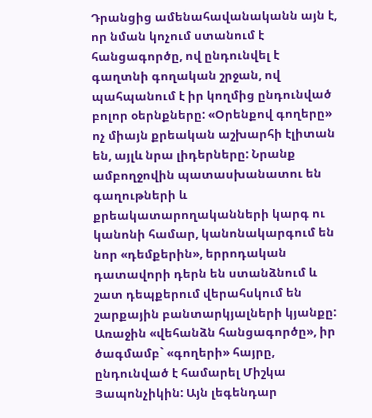Դրանցից ամենահավանականն այն է, որ նման կոչում ստանում է հանցագործը, ով ընդունվել է գաղտնի գողական շրջան, ով պահպանում է իր կողմից ընդունված բոլոր օերնքները: «Օրենքով գողերը» ոչ միայն քրեական աշխարհի էլիտան են, այլև նրա լիդերները: Նրանք ամբողջովին պատասխանատու են գաղութների և քրեակատարողականների կարգ ու կանոնի համար, կանոնակարգում են նոր «դեմքերին», երրոդական դատավորի դերն են ստանձնում և շատ դեպքերում վերահսկում են շարքային բանտարկյալների կյանքը: Առաջին «վեհանձն հանցագործը», իր ծագմամբ` «գողերի» հայրը, ընդունված է համարել Միշկա Յապոնչիկին: Այն լեգենդար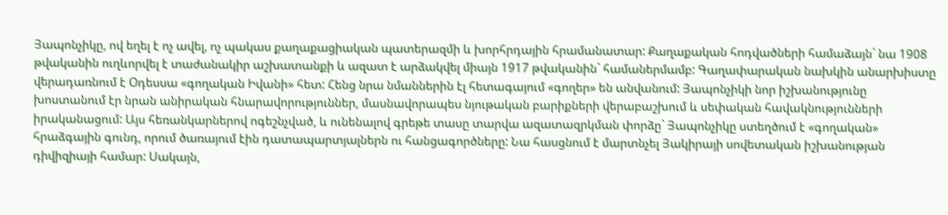Յապոնչիկը, ով եղել է ոչ ավել, ոչ պակաս քաղաքացիական պատերազմի և խորհրդային հրամանատար: Քաղաքական հոդվածների համաձայն` նա 1908 թվականին ուղևորվել է տաժանակիր աշխատանքի և ազատ է արձակվել միայն 1917 թվականին` համաներմամբ: Գաղափարական նախկին անարխիստը վերադառնում է Օդեսսա «գողական Իվանի» հետ: Հենց նրա նմաններին էլ հետագայում «գողեր» են անվանում: Յապոնչիկի նոր իշխանությունը խոստանում էր նրան անիրական հնարավորություններ, մասնավորապես նյութական բարիքների վերաբաշխում և սեփական հավակնությունների իրականացում: Այս հեռանկարներով ոգեշնչված, և ունենալով գրեթե տասը տարվա ազատազրկման փորձը` Յապոնչիկը ստեղծում է «գողական» հրաձգային գունդ, որում ծառայում էին դատապարտյալներն ու հանցագործները: Նա հասցնում է մարտնչել Յակիրայի սովետական իշխանության դիվիզիայի համար: Սակայն,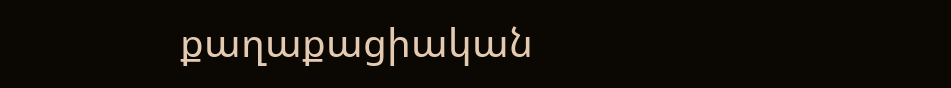քաղաքացիական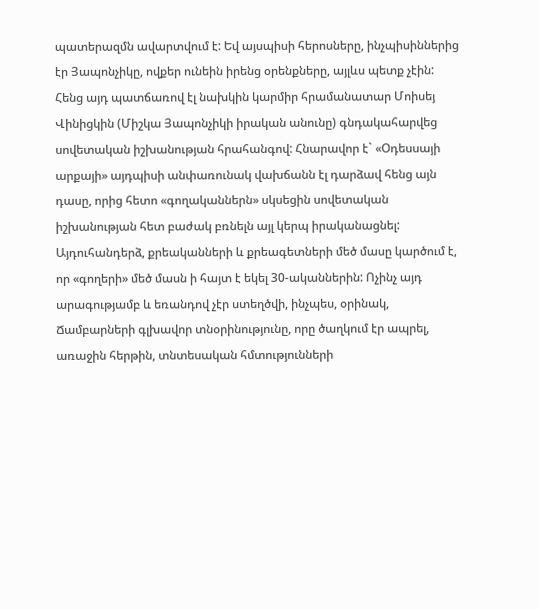պատերազմն ավարտվում է: Եվ այսպիսի հերոսները, ինչպիսիններից էր Յապոնչիկը, ովքեր ունեին իրենց օրենքները, այլևս պետք չէին: Հենց այդ պատճառով էլ նախկին կարմիր հրամանատար Մոիսեյ Վինիցկին (Միշկա Յապոնչիկի իրական անունը) գնդակահարվեց սովետական իշխանության հրահանգով: Հնարավոր է` «Օդեսսայի արքայի» այդպիսի անփառունակ վախճանն էլ դարձավ հենց այն դասը, որից հետո «գողականներն» սկսեցին սովետական իշխանության հետ բաժակ բռնելն այլ կերպ իրականացնել: Այդուհանդերձ, քրեականների և քրեագետների մեծ մասը կարծում է, որ «գողերի» մեծ մասն ի հայտ է եկել 30-ականներին: Ոչինչ այդ արագությամբ և եռանդով չէր ստեղծվի, ինչպես, օրինակ, Ճամբարների գլխավոր տնօրինությունը, որը ծաղկում էր ապրել, առաջին հերթին, տնտեսական հմտությունների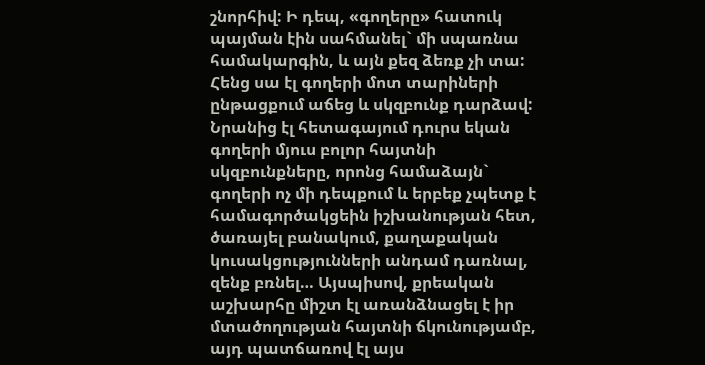շնորհիվ: Ի դեպ, «գողերը» հատուկ պայման էին սահմանել` մի սպառնա համակարգին, և այն քեզ ձեռք չի տա: Հենց սա էլ գողերի մոտ տարիների ընթացքում աճեց և սկզբունք դարձավ: Նրանից էլ հետագայում դուրս եկան գողերի մյուս բոլոր հայտնի սկզբունքները, որոնց համաձայն` գողերի ոչ մի դեպքում և երբեք չպետք է համագործակցեին իշխանության հետ, ծառայել բանակում, քաղաքական կուսակցությունների անդամ դառնալ, զենք բռնել… Այսպիսով, քրեական աշխարհը միշտ էլ առանձնացել է իր մտածողության հայտնի ճկունությամբ, այդ պատճառով էլ այս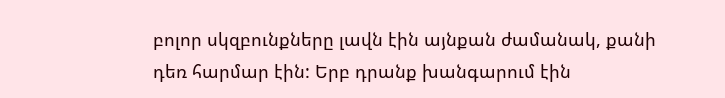բոլոր սկզբունքները լավն էին այնքան ժամանակ, քանի դեռ հարմար էին: Երբ դրանք խանգարում էին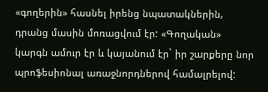«գողերին» հասնել իրենց նպատակներին, դրանց մասին մոռացվում էր: «Գողական» կարգն ամուր էր և կայանում էր` իր շարքերը նոր պրոֆեսիոնալ առաջնորդներով համալրելով: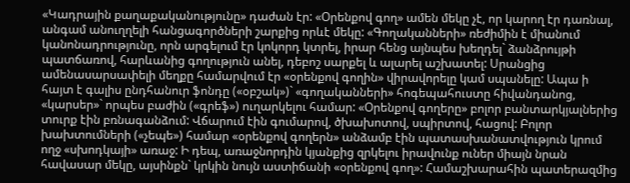«Կադրային քաղաքականությունը» դաժան էր: «Օրենքով գող» ամեն մեկը չէ, որ կարող էր դառնալ, անգամ անուղղելի հանցագործների շարքից որևէ մեկը: «Գողականների» ռեժիմին է միանում կանոնադրությունը, որն արգելում էր կոկորդ կտրել, իրար հենց այնպես խեղդել` ձանձրույթի պատճառով, հարևանից գողություն անել, դեբոշ սարքել և ալարել աշխատել: Սրանցից ամենասարսափելի մեղքը համարվում էր «օրենքով գողին» վիրավորելը կամ սպանելը: Ապա ի հայտ է գալիս ընդհանուր ֆոնդը («օբշակ»)` «գողականների» հոգեպահուստը հիվանդանոց, «կարսեր»` որպես բաժին («գրեֆ») ուղարկելու համար: «Օրենքով գողերը» բոլոր բանտարկյալներից տուրք էին բռնագանձում: Վճարում էին գումարով, ծխախոտով, սպիրտով, հացով: Բոլոր խախտումների («չեպե») համար «օրենքով գողերն» անձամբ էին պատասխանատվություն կրում ողջ «սխոդկայի» առաջ: Ի դեպ, առաջնորդին կյանքից զրկելու իրավունք ուներ միայն նրան հավասար մեկը, այսինքն` կրկին նույն աստիճանի «օրենքով գող»: Համաշխարահին պատերազմից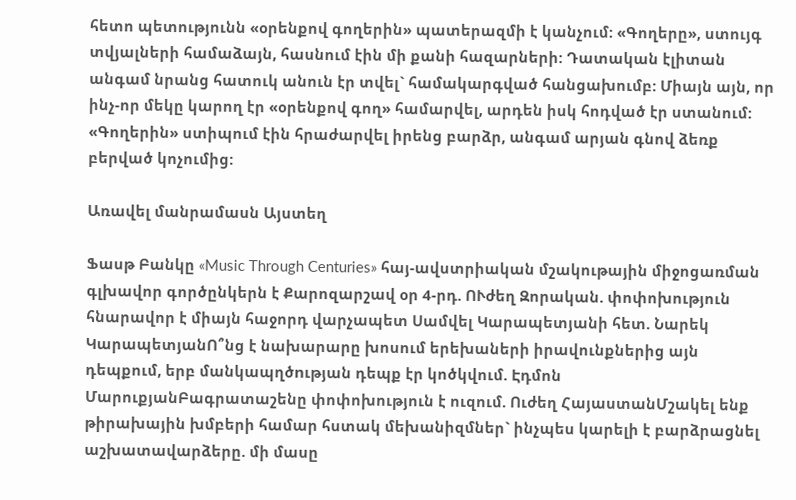հետո պետությունն «օրենքով գողերին» պատերազմի է կանչում: «Գողերը», ստույգ տվյալների համաձայն, հասնում էին մի քանի հազարների: Դատական էլիտան անգամ նրանց հատուկ անուն էր տվել` համակարգված հանցախումբ: Միայն այն, որ ինչ-որ մեկը կարող էր «օրենքով գող» համարվել, արդեն իսկ հոդված էր ստանում: «Գողերին» ստիպում էին հրաժարվել իրենց բարձր, անգամ արյան գնով ձեռք բերված կոչումից:

Առավել մանրամասն Այստեղ

Ֆասթ Բանկը «Music Through Centuries» հայ-ավստրիական մշակութային միջոցառման գլխավոր գործընկերն է Քարոզարշավ օր 4-րդ. ՈՒժեղ Զորական. փոփոխություն հնարավոր է միայն հաջորդ վարչապետ Սամվել Կարապետյանի հետ. Նարեկ ԿարապետյանՈ՞նց է նախարարը խոսում երեխաների իրավունքներից այն դեպքում, երբ մանկապղծnւթյան դեպք էր կոծկվում. Էդմոն ՄարուքյանԲագրատաշենը փոփոխություն է ուզում. Ուժեղ ՀայաստանՄշակել ենք թիրախային խմբերի համար հստակ մեխանիզմներ` ինչպես կարելի է բարձրացնել աշխատավարձերը. մի մասը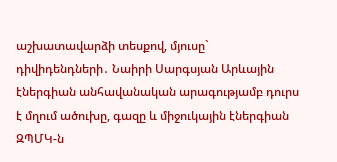աշխատավարձի տեսքով, մյուսը` դիվիդենդների․ Նաիրի Սարգսյան Արևային էներգիան անհավանական արագությամբ դուրս է մղում ածուխը, գազը և միջուկային էներգիան ԶՊՄԿ-ն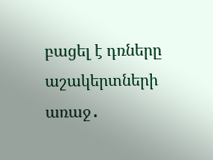բացել է դռները աշակերտների առաջ․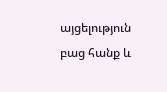այցելություն բաց հանք և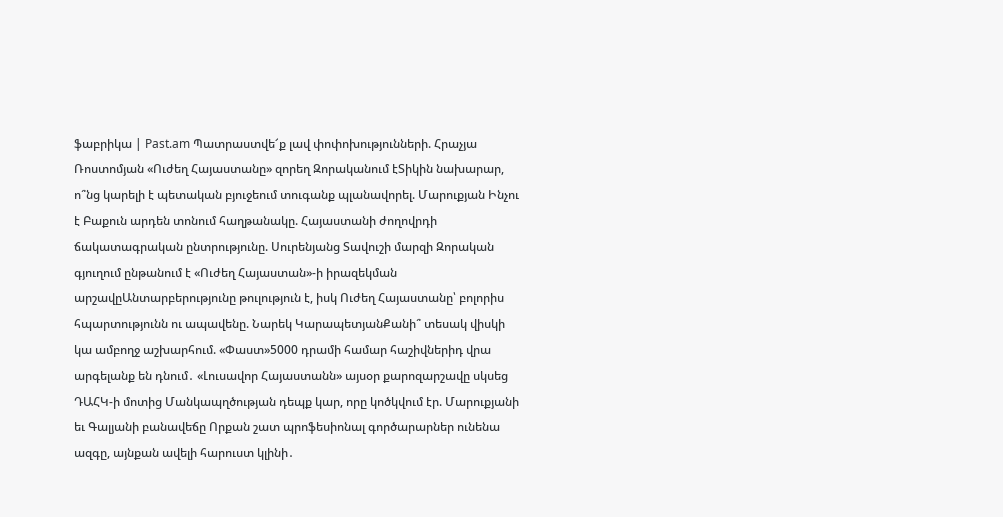ֆաբրիկա | Past.am Պատրաստվե՜ք լավ փոփոխությունների. Հրաչյա Ռոստոմյան «Ուժեղ Հայաստանը» զորեղ Զորականում էՏիկին նախարար, ո՞նց կարելի է պետական բյուջեում տուգանք պլանավորել. Մարուքյան Ինչու է Բաքուն արդեն տոնում հաղթանակը. Հայաստանի ժողովրդի ճակատագրական ընտրությունը. Սուրենյանց Տավուշի մարզի Զորական գյուղում ընթանում է «Ուժեղ Հայաստան»-ի իրազեկման արշավըԱնտարբերությունը թուլություն է, իսկ Ուժեղ Հայաստանը՝ բոլորիս հպարտությունն ու ապավենը. Նարեկ ԿարապետյանՔանի՞ տեսակ վիսկի կա ամբողջ աշխարհում. «Փաստ»5000 դրամի համար հաշիվներիդ վրա արգելանք են դնում․ «Լուսավոր Հայաստանն» այսօր քարոզարշավը սկսեց ԴԱՀԿ-ի մոտից Մանկապղծության դեպք կար, որը կոծկվում էր. Մարուքյանի եւ Գալյանի բանավեճը Որքան շատ պրոֆեսիոնալ գործարարներ ունենա ազգը, այնքան ավելի հարուստ կլինի․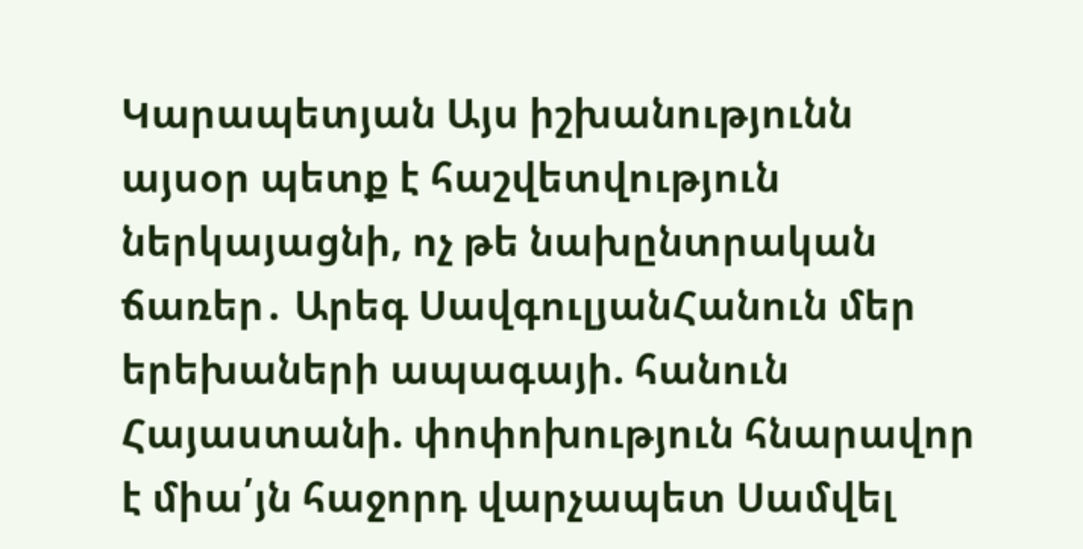Կարապետյան Այս իշխանությունն այսօր պետք է հաշվետվություն ներկայացնի, ոչ թե նախընտրական ճառեր․ Արեգ ՍավգուլյանՀանուն մեր երեխաների ապագայի. հանուն Հայաստանի. փոփոխություն հնարավոր է միա՛յն հաջորդ վարչապետ Սամվել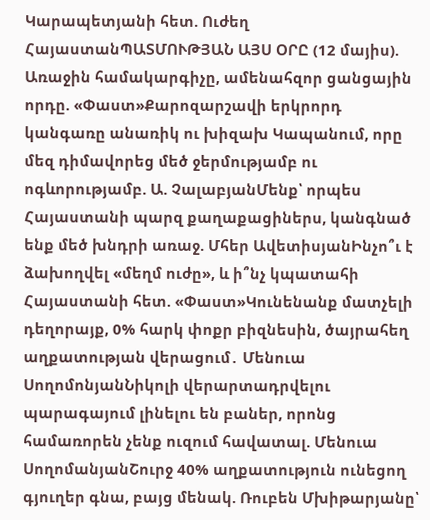Կարապետյանի հետ. Ուժեղ ՀայաստանՊԱՏՄՈՒԹՅԱՆ ԱՅՍ ՕՐԸ (12 մայիս). Առաջին համակարգիչը, ամենահզոր ցանցային որդը. «Փաստ»Քարոզարշավի երկրորդ կանգառը անառիկ ու խիզախ Կապանում, որը մեզ դիմավորեց մեծ ջերմությամբ ու ոգևորությամբ. Ա. ՉալաբյանՄենք՝ որպես Հայաստանի պարզ քաղաքացիներս, կանգնած ենք մեծ խնդրի առաջ. Մհեր ԱվետիսյանԻնչո՞ւ է ձախողվել «մեղմ ուժը», և ի՞նչ կպատահի Հայաստանի հետ. «Փաստ»Կունենանք մատչելի դեղորայք, 0% հարկ փոքր բիզնեսին, ծայրահեղ աղքատության վերացում․ Մենուա ՍողոմոնյանՆիկոլի վերարտադրվելու պարագայում լինելու են բաներ, որոնց համառորեն չենք ուզում հավատալ. Մենուա ՍողոմանյանՇուրջ 40% աղքատություն ունեցող գյուղեր գնա, բայց մենակ. Ռուբեն Մխիթարյանը՝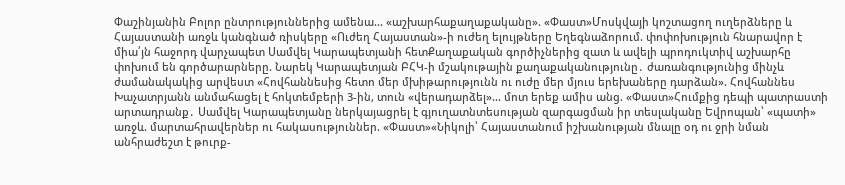Փաշինյանին Բոլոր ընտրություններից ամենա... «աշխարհաքաղաքականը». «Փաստ»Մոսկվայի կոշտացող ուղերձները և Հայաստանի առջև կանգնած ռիսկերը «Ուժեղ Հայաստան»-ի ուժեղ ելույթները Եղեգնաձորում. փոփոխություն հնարավոր է միա՛յն հաջորդ վարչապետ Սամվել Կարապետյանի հետՔաղաքական գործիչներից զատ և ավելի պրոդուկտիվ աշխարհը փոխում են գործարարները. Նարեկ Կարապետյան ԲՀԿ-ի մշակութային քաղաքականությունը․ ժառանգությունից մինչև ժամանակակից արվեստ «Հովհաննեսից հետո մեր մխիթարությունն ու ուժը մեր մյուս երեխաները դարձան». Հովհաննես Խաչատրյանն անմահացել է հոկտեմբերի 3-ին, տուն «վերադարձել»... մոտ երեք ամիս անց. «Փաստ»Հումքից դեպի պատրաստի արտադրանք․ Սամվել Կարապետյանը ներկայացրել է գյուղատնտեսության զարգացման իր տեսլականը Եվրոպան՝ «պատի» առջև. մարտահրավերներ ու հակասություններ. «Փաստ»«Նիկոլի՝ Հայաստանում իշխանության մնալը օդ ու ջրի նման անհրաժեշտ է թուրք-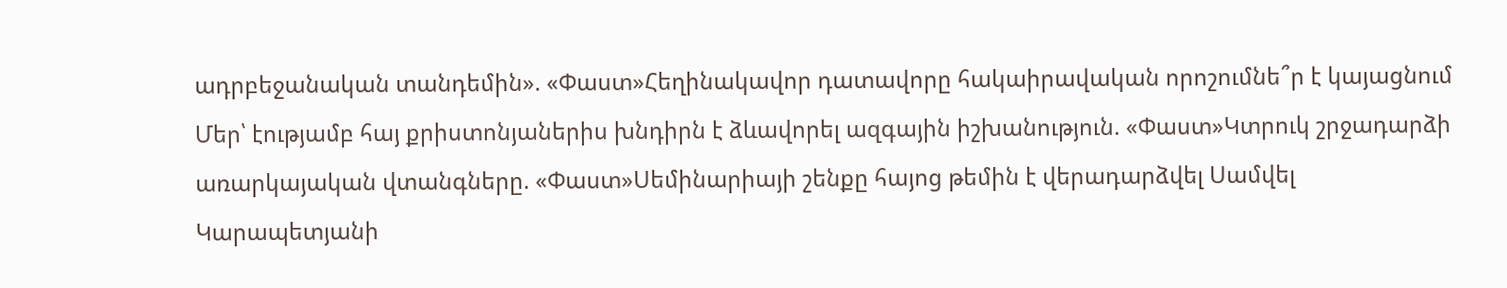ադրբեջանական տանդեմին». «Փաստ»Հեղինակավոր դատավորը հակաիրավական որոշումնե՞ր է կայացնում Մեր՝ էությամբ հայ քրիստոնյաներիս խնդիրն է ձևավորել ազգային իշխանություն. «Փաստ»Կտրուկ շրջադարձի առարկայական վտանգները. «Փաստ»Սեմինարիայի շենքը հայոց թեմին է վերադարձվել Սամվել Կարապետյանի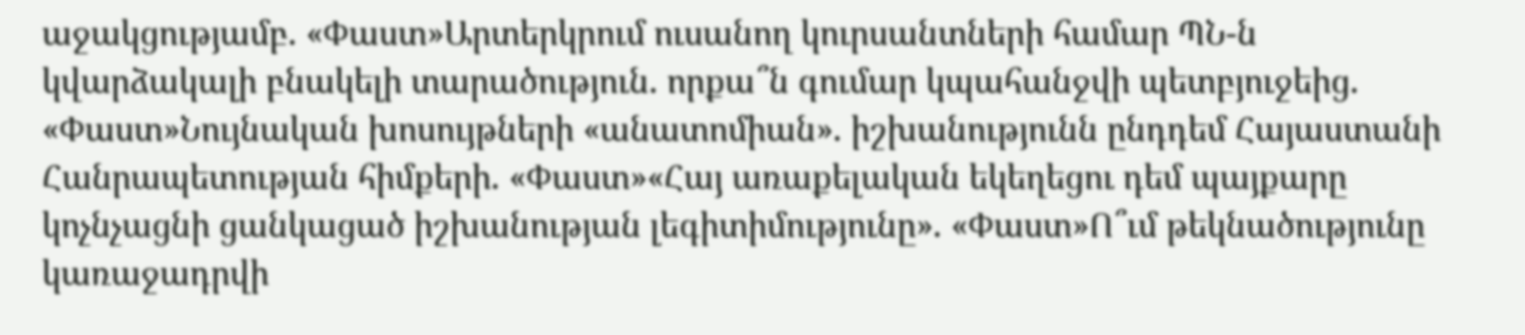աջակցությամբ. «Փաստ»Արտերկրում ուսանող կուրսանտների համար ՊՆ-ն կվարձակալի բնակելի տարածություն. որքա՞ն գումար կպահանջվի պետբյուջեից. «Փաստ»Նույնական խոսույթների «անատոմիան». իշխանությունն ընդդեմ Հայաստանի Հանրապետության հիմքերի. «Փաստ»«Հայ առաքելական եկեղեցու դեմ պայքարը կոչնչացնի ցանկացած իշխանության լեգիտիմությունը». «Փաստ»Ո՞ւմ թեկնածությունը կառաջադրվի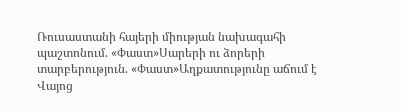Ռուսաստանի հայերի միության նախագահի պաշտոնում. «Փաստ»Սարերի ու ձորերի տարբերություն. «Փաստ»Աղքատությունը աճում է Վայոց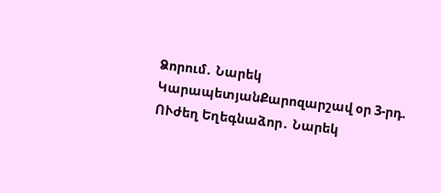Ձորում․ Նարեկ ԿարապետյանՔարոզարշավ օր 3-րդ. ՈՒժեղ Եղեգնաձոր․ Նարեկ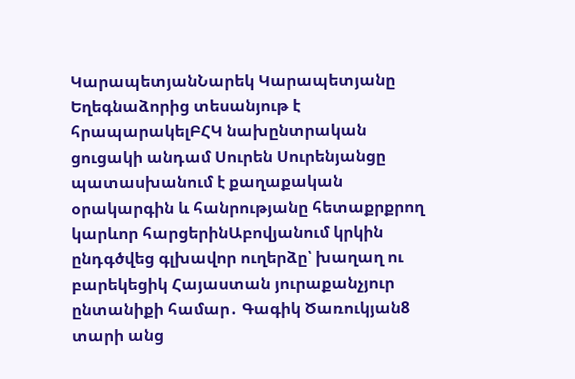ԿարապետյանՆարեկ Կարապետյանը Եղեգնաձորից տեսանյութ է հրապարակելԲՀԿ նախընտրական ցուցակի անդամ Սուրեն Սուրենյանցը պատասխանում է քաղաքական օրակարգին և հանրությանը հետաքրքրող կարևոր հարցերինԱբովյանում կրկին ընդգծվեց գլխավոր ուղերձը՝ խաղաղ ու բարեկեցիկ Հայաստան յուրաքանչյուր ընտանիքի համար․ Գագիկ Ծառուկյան8 տարի անց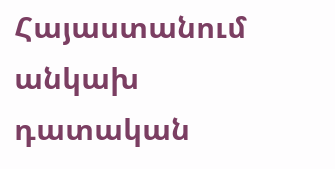Հայաստանում անկախ դատական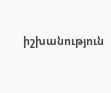իշխանություն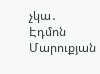չկա․ Էդմոն Մարուքյան